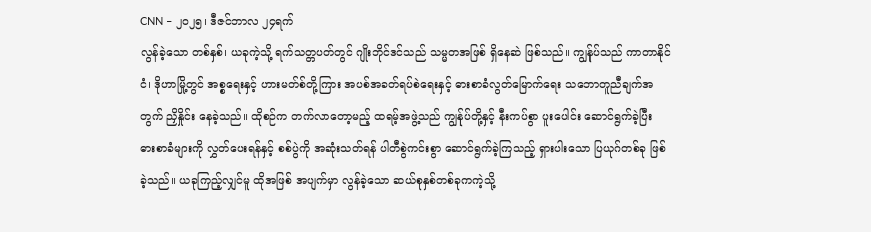CNN – ၂၀၂၅၊ ဒီဇင်ဘာလ ၂၄ရက်
လွန်ခဲ့သော တစ်နှစ်၊ ယခုကဲ့သို့ ရက်သတ္တပတ်တွင် ဂျိုးဘိုင်ဒင်သည် သမ္မတအဖြစ် ရှိနေဆဲ ဖြစ်သည်။ ကျွန်ုပ်သည် ကာတာနိုင်ငံ၊ ဒိုဟာမြို့တွင် အစ္စရေးနှင့် ဟားမတ်စ်တို့ကြား အပစ်အခတ်ရပ်စဲရေးနှင့် ဓားစာခံလွတ်မြောက်ရေး သဘောတူညီချက်အတွက် ညှိနှိုင်း နေခဲ့သည်။ ထိုစဉ်က တက်လာတော့မည့် ထရမ့်အဖွဲ့သည် ကျွန်ုပ်တို့နှင့် နီးကပ်စွာ ပူးပေါင်း ဆောင်ရွက်ခဲ့ပြီး ဓားစာခံများကို လွှတ်ပေးရန်နှင့် စစ်ပွဲကို အဆုံးသတ်ရန် ပါတီစွဲကင်းစွာ ဆောင်ရွက်ခဲ့ကြသည့် ရှားပါးသော ပြယုဂ်တစ်ခု ဖြစ်ခဲ့သည်။ ယခုကြည့်လျှင်မူ ထိုအဖြစ် အပျက်မှာ လွန်ခဲ့သော ဆယ်စုနှစ်တစ်ခုကကဲ့သို့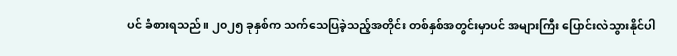ပင် ခံစားရသည်။ ၂၀၂၅ ခုနှစ်က သက်သေပြခဲ့သည့်အတိုင်း တစ်နှစ်အတွင်းမှာပင် အများကြီး ပြောင်းလဲသွားနိုင်ပါ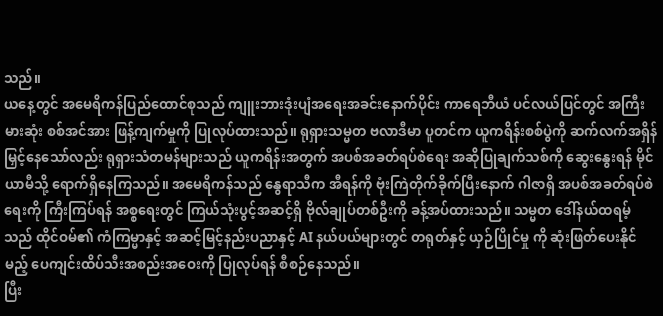သည်။
ယနေ့တွင် အမေရိကန်ပြည်ထောင်စုသည် ကျူးဘားဒုံးပျံအရေးအခင်းနောက်ပိုင်း ကာရေဘီယံ ပင်လယ်ပြင်တွင် အကြီးမားဆုံး စစ်အင်အား ဖြန့်ကျက်မှုကို ပြုလုပ်ထားသည်။ ရုရှားသမ္မတ ဗလာဒီမာ ပူတင်က ယူကရိန်းစစ်ပွဲကို ဆက်လက်အရှိန်မြှင့်နေသော်လည်း ရုရှားသံတမန်များသည် ယူကရိန်းအတွက် အပစ်အခတ်ရပ်စဲရေး အဆိုပြုချက်သစ်ကို ဆွေးနွေးရန် မိုင်ယာမီသို့ ရောက်ရှိနေကြသည်။ အမေရိကန်သည် နွေရာသီက အီရန်ကို ဗုံးကြဲတိုက်ခိုက်ပြီးနောက် ဂါဇာရှိ အပစ်အခတ်ရပ်စဲရေးကို ကြီးကြပ်ရန် အစ္စရေးတွင် ကြယ်သုံးပွင့်အဆင့်ရှိ ဗိုလ်ချုပ်တစ်ဦးကို ခန့်အပ်ထားသည်။ သမ္မတ ဒေါ်နယ်ထရမ့်သည် ထိုင်ဝမ်၏ ကံကြမ္မာနှင့် အဆင့်မြင့်နည်းပညာနှင့် AI နယ်ပယ်များတွင် တရုတ်နှင့် ယှဉ်ပြိုင်မှု ကို ဆုံးဖြတ်ပေးနိုင်မည့် ပေကျင်းထိပ်သီးအစည်းအဝေးကို ပြုလုပ်ရန် စီစဉ်နေသည်။
ပြီး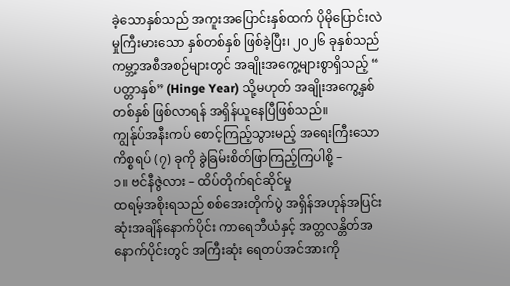ခဲ့သောနှစ်သည် အကူးအပြောင်းနှစ်ထက် ပိုမိုပြောင်းလဲမှုကြီးမားသော နှစ်တစ်နှစ် ဖြစ်ခဲ့ပြီး၊ ၂၀၂၆ ခုနှစ်သည် ကမ္ဘာ့အစီအစဉ်များတွင် အချိုးအကွေ့များစွာရှိသည့် “ ပတ္တာနှစ်” (Hinge Year) သို့မဟုတ် အချိုးအကွေ့နှစ်တစ်နှစ် ဖြစ်လာရန် အရှိန်ယူနေပြီဖြစ်သည်။
ကျွန်ုပ်အနီးကပ် စောင့်ကြည့်သွားမည့် အရေးကြီးသော ကိစ္စရပ် (၇) ခုကို ခွဲခြမ်းစိတ်ဖြာကြည့်ကြပါစို့ –
၁။ ဗင်နီဇွဲလား – ထိပ်တိုက်ရင်ဆိုင်မှု
ထရမ့်အစိုးရသည် စစ်အေးတိုက်ပွဲ အရှိန်အဟုန်အပြင်းဆုံးအချိန်နောက်ပိုင်း ကာရေဘီယံနှင့် အတ္တလန္တိတ်အနောက်ပိုင်းတွင် အကြီးဆုံး ရေတပ်အင်အားကို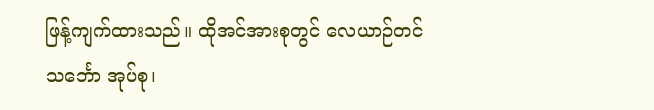ဖြန့်ကျက်ထားသည်။ ထိုအင်အားစုတွင် လေယာဉ်တင်သင်္ဘော အုပ်စု၊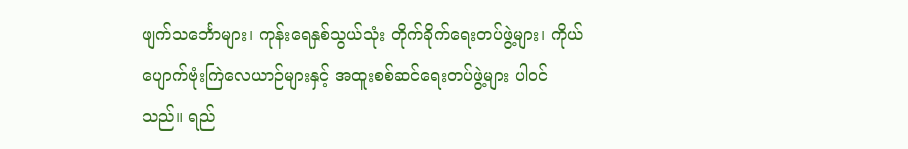ဖျက်သင်္ဘောများ၊ ကုန်းရေနှစ်သွယ်သုံး တိုက်ခိုက်ရေးတပ်ဖွဲ့များ၊ ကိုယ်ပျောက်ဗုံးကြဲလေယာဉ်များနှင့် အထူးစစ်ဆင်ရေးတပ်ဖွဲ့များ ပါဝင်သည်။ ရည်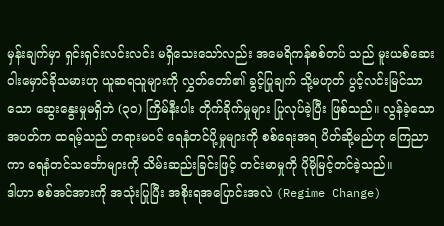မှန်းချက်မှာ ရှင်းရှင်းလင်းလင်း မရှိသေးသော်လည်း အမေရိကန်စစ်တပ် သည် မူးယစ်ဆေးဝါးမှောင်ခိုသမားဟု ယူဆရသူများကို လွှတ်တော်၏ ခွင့်ပြုချက် သို့မဟုတ် ပွင့်လင်းမြင်သာသော ဆွေးနွေးမှုမရှိဘဲ (၃၀) ကြိမ်နီးပါး တိုက်ခိုက်မှုများ ပြုလုပ်ခဲ့ပြီး ဖြစ်သည်။ လွန်ခဲ့သော အပတ်က ထရမ့်သည် တရားမဝင် ရေနံတင်ပို့မှုများကို စစ်ရေးအရ ပိတ်ဆို့မည်ဟု ကြေညာကာ ရေနံတင်သင်္ဘောများကို သိမ်းဆည်းခြင်းဖြင့် တင်းမာမှုကို ပိုမိုမြင့်တင်ခဲ့သည်။
ဒါဟာ စစ်အင်အားကို အသုံးပြုပြီး အစိုးရအပြောင်းအလဲ (Regime Change)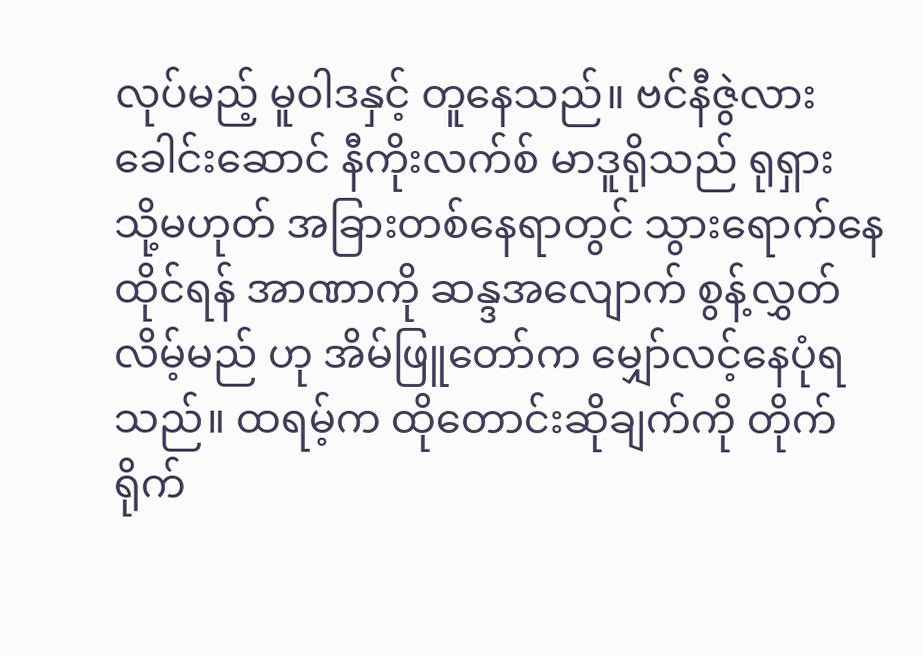လုပ်မည့် မူဝါဒနှင့် တူနေသည်။ ဗင်နီဇွဲလားခေါင်းဆောင် နီကိုးလက်စ် မာဒူရိုသည် ရုရှား သို့မဟုတ် အခြားတစ်နေရာတွင် သွားရောက်နေထိုင်ရန် အာဏာကို ဆန္ဒအလျောက် စွန့်လွှတ်လိမ့်မည် ဟု အိမ်ဖြူတော်က မျှော်လင့်နေပုံရသည်။ ထရမ့်က ထိုတောင်းဆိုချက်ကို တိုက်ရိုက်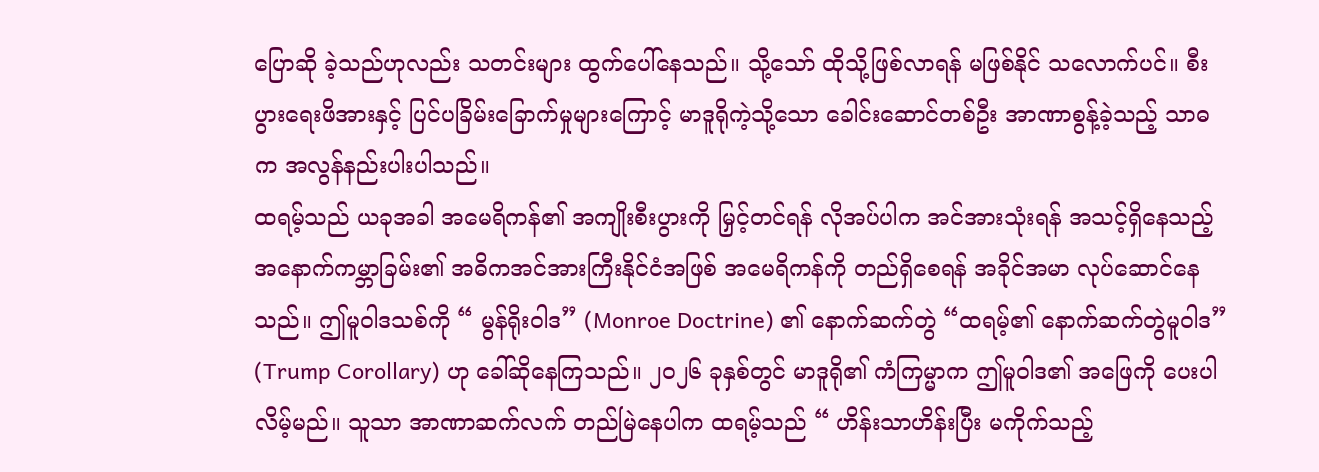ပြောဆို ခဲ့သည်ဟုလည်း သတင်းများ ထွက်ပေါ်နေသည်။ သို့သော် ထိုသို့ဖြစ်လာရန် မဖြစ်နိုင် သလောက်ပင်။ စီးပွားရေးဖိအားနှင့် ပြင်ပခြိမ်းခြောက်မှုများကြောင့် မာဒူရိုကဲ့သို့သော ခေါင်းဆောင်တစ်ဦး အာဏာစွန့်ခဲ့သည့် သာဓက အလွန်နည်းပါးပါသည်။
ထရမ့်သည် ယခုအခါ အမေရိကန်၏ အကျိုးစီးပွားကို မြှင့်တင်ရန် လိုအပ်ပါက အင်အားသုံးရန် အသင့်ရှိနေသည့် အနောက်ကမ္ဘာခြမ်း၏ အဓိကအင်အားကြီးနိုင်ငံအဖြစ် အမေရိကန်ကို တည်ရှိစေရန် အခိုင်အမာ လုပ်ဆောင်နေသည်။ ဤမူဝါဒသစ်ကို “ မွန်ရိုးဝါဒ” (Monroe Doctrine) ၏ နောက်ဆက်တွဲ “ထရမ့်၏ နောက်ဆက်တွဲမူဝါဒ” (Trump Corollary) ဟု ခေါ်ဆိုနေကြသည်။ ၂၀၂၆ ခုနှစ်တွင် မာဒူရို၏ ကံကြမ္မာက ဤမူဝါဒ၏ အဖြေကို ပေးပါလိမ့်မည်။ သူသာ အာဏာဆက်လက် တည်မြဲနေပါက ထရမ့်သည် “ ဟိန်းသာဟိန်းပြီး မကိုက်သည့်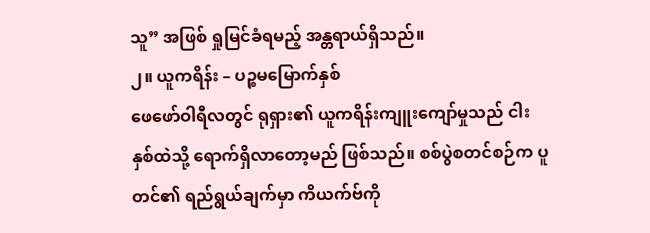သူ” အဖြစ် ရှုမြင်ခံရမည့် အန္တရာယ်ရှိသည်။
၂။ ယူကရိန်း – ပဉ္စမမြောက်နှစ်
ဖေဖော်ဝါရီလတွင် ရုရှား၏ ယူကရိန်းကျူးကျော်မှုသည် ငါးနှစ်ထဲသို့ ရောက်ရှိလာတော့မည် ဖြစ်သည်။ စစ်ပွဲစတင်စဉ်က ပူတင်၏ ရည်ရွယ်ချက်မှာ ကိယက်ဗ်ကို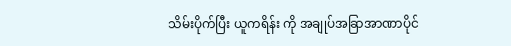သိမ်းပိုက်ပြီး ယူကရိန်း ကို အချုပ်အခြာအာဏာပိုင်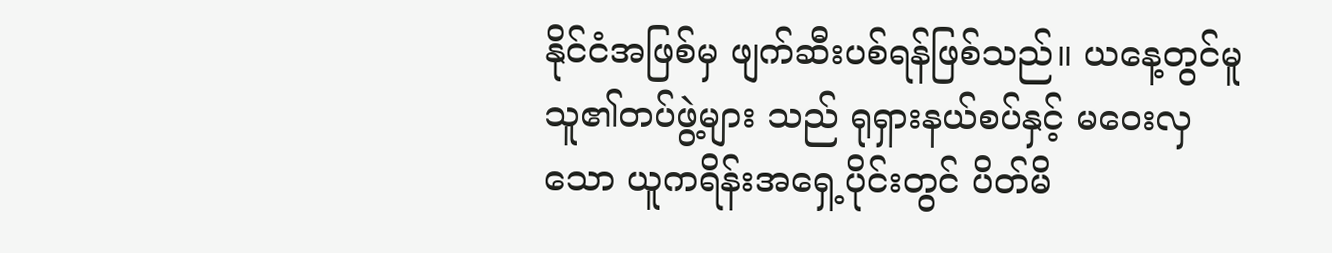နိုင်ငံအဖြစ်မှ ဖျက်ဆီးပစ်ရန်ဖြစ်သည်။ ယနေ့တွင်မူ သူ၏တပ်ဖွဲ့များ သည် ရုရှားနယ်စပ်နှင့် မဝေးလှသော ယူကရိန်းအရှေ့ပိုင်းတွင် ပိတ်မိ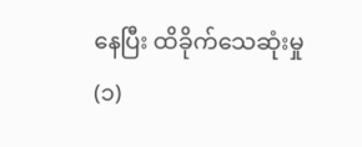နေပြီး ထိခိုက်သေဆုံးမှု (၁)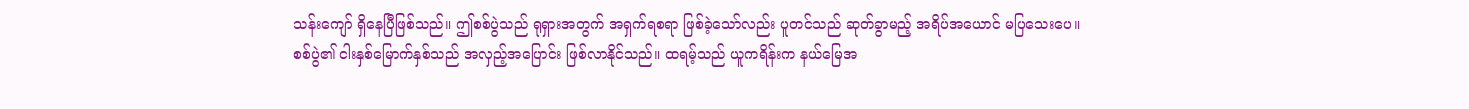သန်းကျော် ရှိနေပြီဖြစ်သည်။ ဤစစ်ပွဲသည် ရုရှားအတွက် အရှက်ရစရာ ဖြစ်ခဲ့သော်လည်း ပူတင်သည် ဆုတ်ခွာမည့် အရိပ်အယောင် မပြသေးပေ။
စစ်ပွဲ၏ ငါးနှစ်မြောက်နှစ်သည် အလှည့်အပြောင်း ဖြစ်လာနိုင်သည်။ ထရမ့်သည် ယူကရိန်းက နယ်မြေအ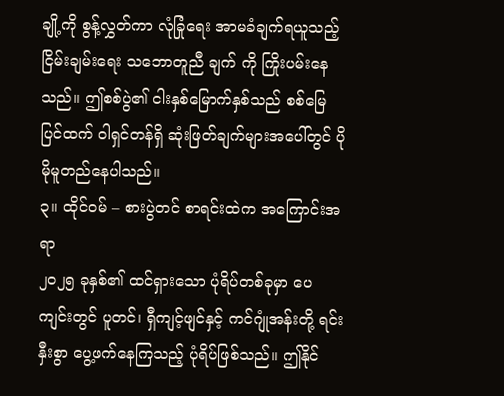ချို့ကို စွန့်လွှတ်ကာ လုံခြုံရေး အာမခံချက်ရယူသည့် ငြိမ်းချမ်းရေး သဘောတူညီ ချက် ကို ကြိုးပမ်းနေသည်။ ဤစစ်ပွဲ၏ ငါးနှစ်မြောက်နှစ်သည် စစ်မြေပြင်ထက် ဝါရှင်တန်ရှိ ဆုံးဖြတ်ချက်များအပေါ်တွင် ပိုမိုမူတည်နေပါသည်။
၃။ ထိုင်ဝမ် – စားပွဲတင် စာရင်းထဲက အကြောင်းအရာ
၂၀၂၅ ခုနှစ်၏ ထင်ရှားသော ပုံရိပ်တစ်ခုမှာ ပေကျင်းတွင် ပူတင်၊ ရှီကျင့်ဖျင်နှင့် ကင်ဂျုံအန်းတို့ ရင်းနှီးစွာ ပွေ့ဖက်နေကြသည့် ပုံရိပ်ဖြစ်သည်။ ဤနိုင်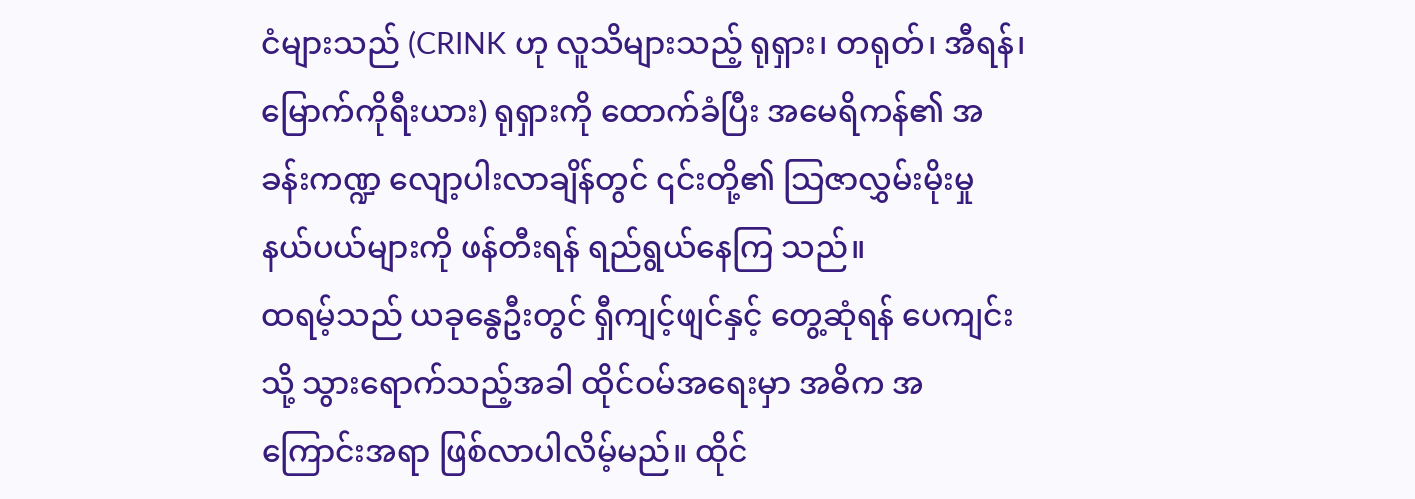ငံများသည် (CRINK ဟု လူသိများသည့် ရုရှား၊ တရုတ်၊ အီရန်၊ မြောက်ကိုရီးယား) ရုရှားကို ထောက်ခံပြီး အမေရိကန်၏ အခန်းကဏ္ဍ လျော့ပါးလာချိန်တွင် ၎င်းတို့၏ သြဇာလွှမ်းမိုးမှု နယ်ပယ်များကို ဖန်တီးရန် ရည်ရွယ်နေကြ သည်။
ထရမ့်သည် ယခုနွေဦးတွင် ရှီကျင့်ဖျင်နှင့် တွေ့ဆုံရန် ပေကျင်းသို့ သွားရောက်သည့်အခါ ထိုင်ဝမ်အရေးမှာ အဓိက အကြောင်းအရာ ဖြစ်လာပါလိမ့်မည်။ ထိုင်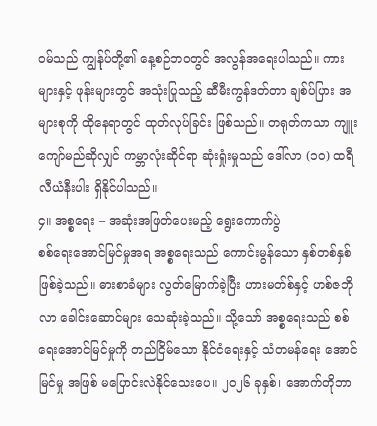ဝမ်သည် ကျွန်ုပ်တို့၏ နေ့စဉ်ဘဝတွင် အလွန်အရေးပါသည်။ ကားများနှင့် ဖုန်းများတွင် အသုံးပြုသည့် ဆီမီးကွန်ဒတ်တာ ချစ်ပ်ပြား အများစုကို ထိုနေရာတွင် ထုတ်လုပ်ခြင်း ဖြစ်သည်။ တရုတ်ကသာ ကျူးကျော်မည်ဆိုလျှင် ကမ္ဘာလုံးဆိုင်ရာ ဆုံးရှုံးမှုသည် ဒေါ်လာ (၁၀) ထရီလီယံနီးပါး ရှိနိုင်ပါသည်။
၄။ အစ္စရေး – အဆုံးအဖြတ်ပေးမည့် ရွေးကောက်ပွဲ
စစ်ရေးအောင်မြင်မှုအရ အစ္စရေးသည် ကောင်းမွန်သော နှစ်တစ်နှစ် ဖြစ်ခဲ့သည်။ ဓားစာခံများ လွတ်မြောက်ခဲ့ပြီး ဟားမတ်စ်နှင့် ဟစ်ဇဘိုလာ ခေါင်းဆောင်များ သေဆုံးခဲ့သည်။ သို့သော် အစ္စရေးသည် စစ်ရေးအောင်မြင်မှုကို တည်ငြိမ်သော နိုင်ငံရေးနှင့် သံတမန်ရေး အောင်မြင်မှု အဖြစ် မပြောင်းလဲနိုင်သေးပေ။ ၂၀၂၆ ခုနှစ်၊ အောက်တိုဘာ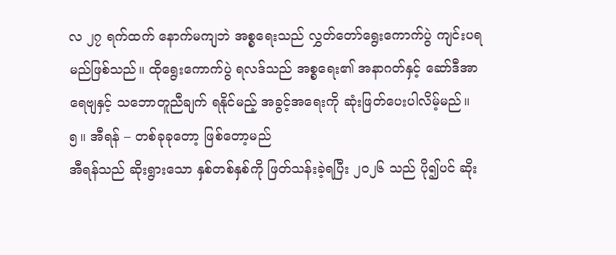လ ၂၇ ရက်ထက် နောက်မကျဘဲ အစ္စရေးသည် လွှတ်တော်ရွေးကောက်ပွဲ ကျင်းပရမည်ဖြစ်သည်။ ထိုရွေးကောက်ပွဲ ရလဒ်သည် အစ္စရေး၏ အနာဂတ်နှင့် ဆော်ဒီအာရေဗျနှင့် သဘောတူညီချက် ရနိုင်မည့် အခွင့်အရေးကို ဆုံးဖြတ်ပေးပါလိမ့်မည်။
၅။ အီရန် – တစ်ခုခုတော့ ဖြစ်တော့မည်
အီရန်သည် ဆိုးရွားသော နှစ်တစ်နှစ်ကို ဖြတ်သန်းခဲ့ရပြီး ၂၀၂၆ သည် ပို၍ပင် ဆိုး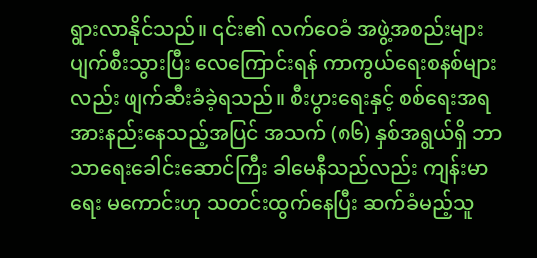ရွားလာနိုင်သည်။ ၎င်း၏ လက်ဝေခံ အဖွဲ့အစည်းများ ပျက်စီးသွားပြီး လေကြောင်းရန် ကာကွယ်ရေးစနစ်များလည်း ဖျက်ဆီးခံခဲ့ရသည်။ စီးပွားရေးနှင့် စစ်ရေးအရ အားနည်းနေသည့်အပြင် အသက် (၈၆) နှစ်အရွယ်ရှိ ဘာသာရေးခေါင်းဆောင်ကြီး ခါမေနီသည်လည်း ကျန်းမာရေး မကောင်းဟု သတင်းထွက်နေပြီး ဆက်ခံမည့်သူ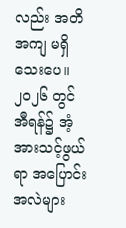လည်း အတိအကျ မရှိသေးပေ။ ၂၀၂၆ တွင် အီရန်၌ အံ့အားသင့်ဖွယ်ရာ အပြောင်းအလဲများ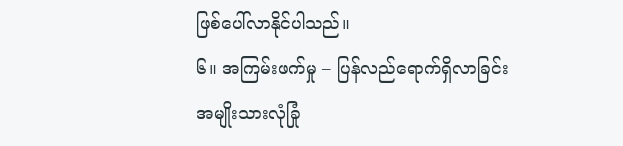ဖြစ်ပေါ်လာနိုင်ပါသည်။
၆။ အကြမ်းဖက်မှု – ပြန်လည်ရောက်ရှိလာခြင်း
အမျိုးသားလုံခြုံ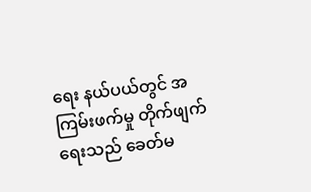ရေး နယ်ပယ်တွင် အကြမ်းဖက်မှု တိုက်ဖျက်ရေးသည် ခေတ်မ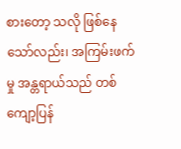စားတော့ သလို ဖြစ်နေသော်လည်း၊ အကြမ်းဖက်မှု အန္တရာယ်သည် တစ်ကျော့ပြန်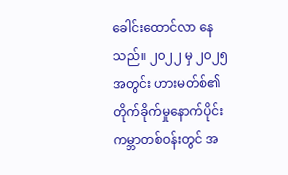ခေါင်းထောင်လာ နေသည်။ ၂၀၂၂ မှ ၂၀၂၅ အတွင်း ဟားမတ်စ်၏ တိုက်ခိုက်မှုနောက်ပိုင်း ကမ္ဘာတစ်ဝန်းတွင် အ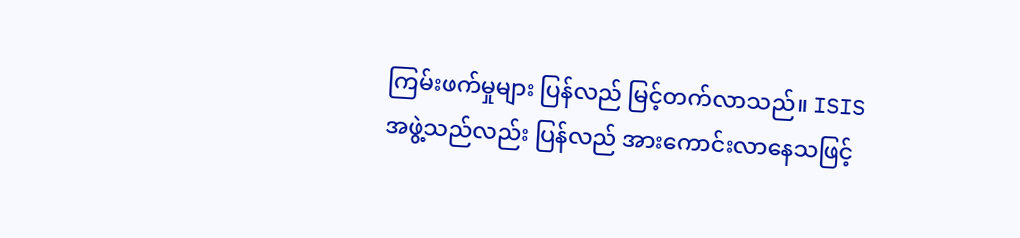ကြမ်းဖက်မှုများ ပြန်လည် မြင့်တက်လာသည်။ ISIS အဖွဲ့သည်လည်း ပြန်လည် အားကောင်းလာနေသဖြင့်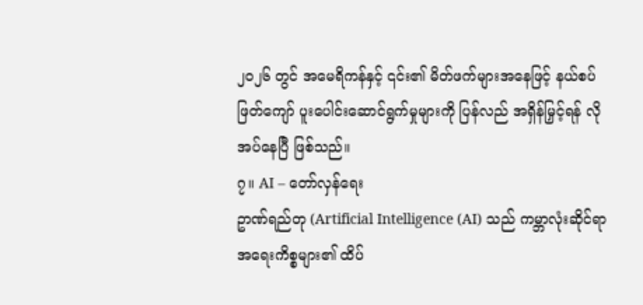၂၀၂၆ တွင် အမေရိကန်နှင့် ၎င်း၏ မိတ်ဖက်များအနေဖြင့် နယ်စပ်ဖြတ်ကျော် ပူးပေါင်းဆောင်ရွက်မှုများကို ပြန်လည် အရှိန်မြှင့်ရန် လိုအပ်နေပြီ ဖြစ်သည်။
၇။ AI – တော်လှန်ရေး
ဥာဏ်ရည်တု (Artificial Intelligence (AI) သည် ကမ္ဘာလုံးဆိုင်ရာ အရေးကိစ္စများ၏ ထိပ်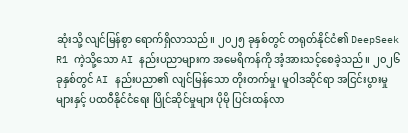ဆုံးသို့ လျင်မြန်စွာ ရောက်ရှိလာသည်။ ၂၀၂၅ ခုနှစ်တွင် တရုတ်နိုင်ငံ၏ DeepSeek R1 ကဲ့သို့သော AI နည်းပညာများက အမေရိကန်ကို အံ့အားသင့်စေခဲ့သည်။ ၂၀၂၆ ခုနှစ်တွင် AI နည်းပညာ၏ လျင်မြန်သော တိုးတက်မှု၊ မူဝါဒဆိုင်ရာ အငြင်းပွားမှုများနှင့် ပထဝီနိုင်ငံရေး ပြိုင်ဆိုင်မှုများ ပိုမို ပြင်းထန်လာ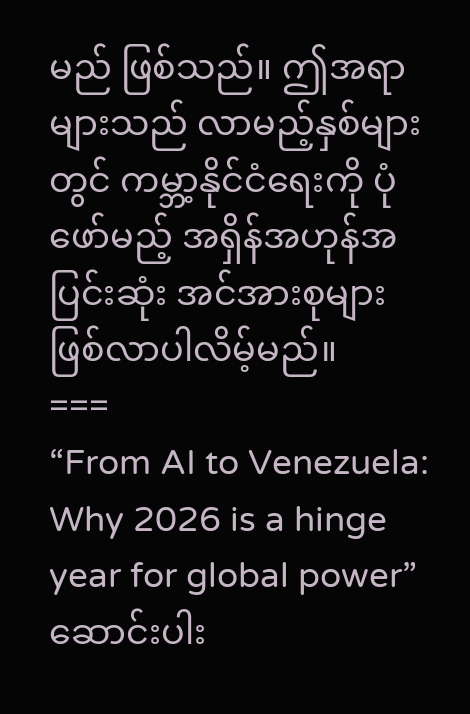မည် ဖြစ်သည်။ ဤအရာများသည် လာမည့်နှစ်များတွင် ကမ္ဘာ့နိုင်ငံရေးကို ပုံဖော်မည့် အရှိန်အဟုန်အပြင်းဆုံး အင်အားစုများ ဖြစ်လာပါလိမ့်မည်။
===
“From AI to Venezuela: Why 2026 is a hinge year for global power”ဆောင်းပါး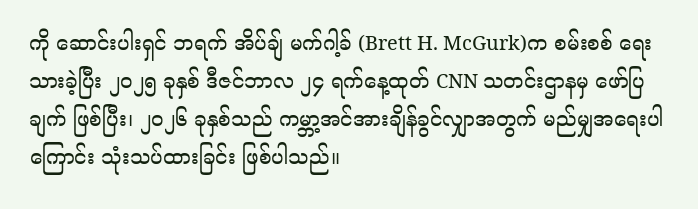ကို ဆောင်းပါးရှင် ဘရက် အိပ်ချ် မက်ဂါ့ခ် (Brett H. McGurk)က စမ်းစစ် ရေးသားခဲ့ပြီး ၂၀၂၅ ခုနှစ် ဒီဇင်ဘာလ ၂၄ ရက်နေ့ထုတ် CNN သတင်းဌာနမှ ဖော်ပြချက် ဖြစ်ပြီး၊ ၂၀၂၆ ခုနှစ်သည် ကမ္ဘာ့အင်အားချိန်ခွင်လျှာအတွက် မည်မျှအရေးပါကြောင်း သုံးသပ်ထားခြင်း ဖြစ်ပါသည်။